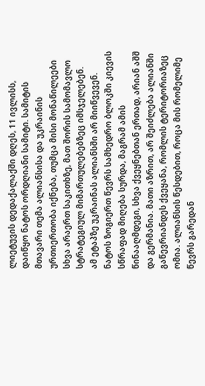ლიეტუვის დედაქალაქში დღეს, 11 ივლისს, დაიწყო ნატოს ორდღიანი სამიტი. სამიტის მთავარი თემა ალიანსისა და უკრაინის ურთიერთობა იქნება, თუმცა მისი მონაწილეები სხვა არაერთ საკითხზე, მათ შორის სამომავლო სტრატეგიულ მიმართულებებზეც იმსჯელებენ.
ამ ეტაპზე უკრაინას ალიანსში არ მიიწვევენ. ნატოს ზოგიერთ წევრს სამხედრო ბლოკში კიევის სწრაფად მიღება სურდა, მაგრამ ამის წინააღმდეგი, სხვა ქვეყნებთან ერთად, არიან აშშ და გერმანია. მათი აზრით, არ შეიძლება ალიანში გაწევრიანდეს ქვეყანა, რომლის ტერიტორიაზეც ომია. ალიანსის წესდებით, როცა მის რომელიმე წევრს გარედან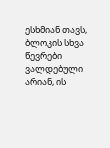ესხმიან თავს, ბლოკის სხვა წევრები ვალდებული არიან, ის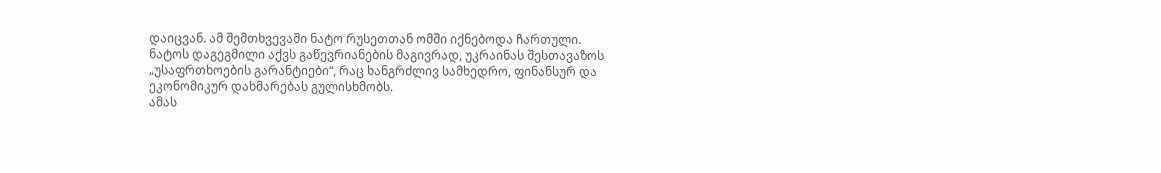დაიცვან. ამ შემთხვევაში ნატო რუსეთთან ომში იქნებოდა ჩართული.
ნატოს დაგეგმილი აქვს გაწევრიანების მაგივრად, უკრაინას შესთავაზოს „უსაფრთხოების გარანტიები“, რაც ხანგრძლივ სამხედრო, ფინანსურ და ეკონომიკურ დახმარებას გულისხმობს.
ამას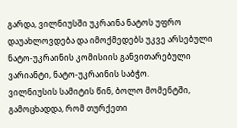გარდა, ვილნიუსში უკრაინა ნატოს უფრო დაუახლოვდება და იმოქმედებს უკვე არსებული ნატო-უკრაინის კომისიის განვითარებული ვარიანტი, ნატო-უკრაინის საბჭო.
ვილნიუსის სამიტის წინ, ბოლო მომენტში, გამოცხადდა, რომ თურქეთი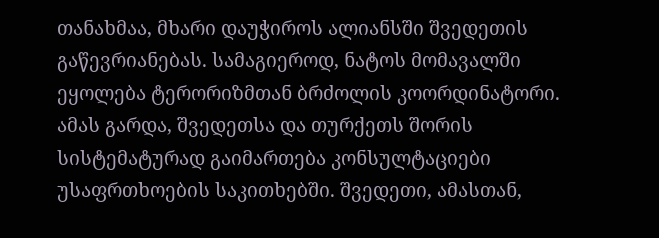თანახმაა, მხარი დაუჭიროს ალიანსში შვედეთის გაწევრიანებას. სამაგიეროდ, ნატოს მომავალში ეყოლება ტერორიზმთან ბრძოლის კოორდინატორი. ამას გარდა, შვედეთსა და თურქეთს შორის სისტემატურად გაიმართება კონსულტაციები უსაფრთხოების საკითხებში. შვედეთი, ამასთან,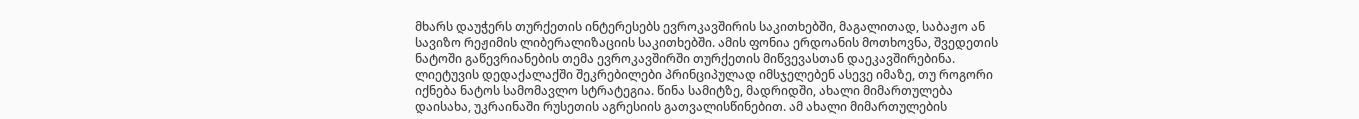მხარს დაუჭერს თურქეთის ინტერესებს ევროკავშირის საკითხებში, მაგალითად, საბაჟო ან სავიზო რეჟიმის ლიბერალიზაციის საკითხებში. ამის ფონია ერდოანის მოთხოვნა, შვედეთის ნატოში გაწევრიანების თემა ევროკავშირში თურქეთის მიწვევასთან დაეკავშირებინა.
ლიეტუვის დედაქალაქში შეკრებილები პრინციპულად იმსჯელებენ ასევე იმაზე, თუ როგორი იქნება ნატოს სამომავლო სტრატეგია. წინა სამიტზე, მადრიდში, ახალი მიმართულება დაისახა, უკრაინაში რუსეთის აგრესიის გათვალისწინებით. ამ ახალი მიმართულების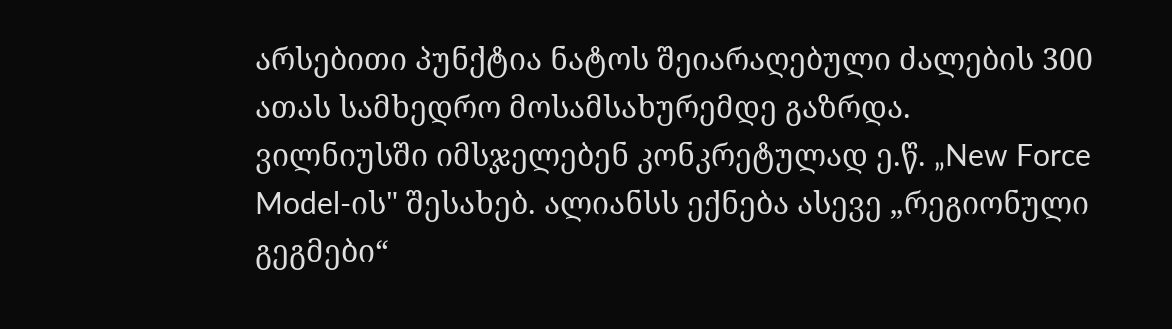არსებითი პუნქტია ნატოს შეიარაღებული ძალების 300 ათას სამხედრო მოსამსახურემდე გაზრდა.
ვილნიუსში იმსჯელებენ კონკრეტულად ე.წ. „New Force Model-ის" შესახებ. ალიანსს ექნება ასევე „რეგიონული გეგმები“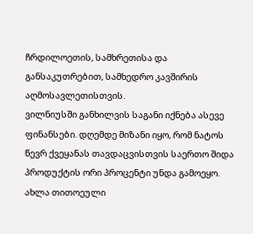ჩრდილოეთის, სამხრეთისა და განსაკუთრებით, სამხედრო კავშირის აღმოსავლეთისთვის.
ვილნიუსში განხილვის საგანი იქნება ასევე ფინანსები. დღემდე მიზანი იყო, რომ ნატოს წევრ ქვეყანას თავდაცვისთვის საერთო შიდა პროდუქტის ორი პროცენტი უნდა გამოეყო. ახლა თითოეული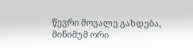წევრი მოვალე გახდება, მინიმუმ ორი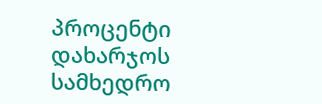პროცენტი დახარჯოს სამხედრო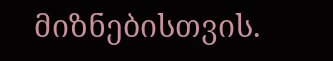მიზნებისთვის.